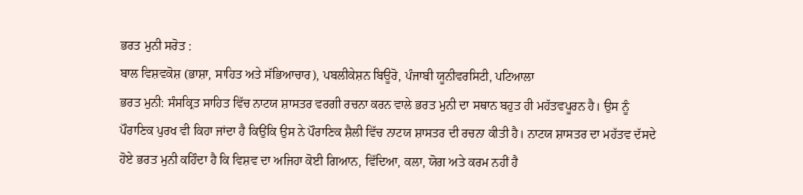ਭਰਤ ਮੁਨੀ ਸਰੋਤ :
ਬਾਲ ਵਿਸ਼ਵਕੋਸ਼ (ਭਾਸ਼ਾ, ਸਾਹਿਤ ਅਤੇ ਸੱਭਿਆਚਾਰ), ਪਬਲੀਕੇਸ਼ਨ ਬਿਊਰੋ, ਪੰਜਾਬੀ ਯੂਨੀਵਰਸਿਟੀ, ਪਟਿਆਲਾ
ਭਰਤ ਮੁਨੀ: ਸੰਸਕ੍ਰਿਤ ਸਾਹਿਤ ਵਿੱਚ ਨਾਟਯ ਸ਼ਾਸਤਰ ਵਰਗੀ ਰਚਨਾ ਕਰਨ ਵਾਲੇ ਭਰਤ ਮੁਨੀ ਦਾ ਸਥਾਨ ਬਹੁਤ ਹੀ ਮਹੱਤਵਪੂਰਨ ਹੈ। ਉਸ ਨੂੰ ਪੌਰਾਣਿਕ ਪੁਰਖ ਵੀ ਕਿਹਾ ਜਾਂਦਾ ਹੈ ਕਿਉਂਕਿ ਉਸ ਨੇ ਪੌਰਾਣਿਕ ਸ਼ੈਲੀ ਵਿੱਚ ਨਾਟਯ ਸ਼ਾਸਤਰ ਦੀ ਰਚਨਾ ਕੀਤੀ ਹੈ। ਨਾਟਯ ਸ਼ਾਸਤਰ ਦਾ ਮਹੱਤਵ ਦੱਸਦੇ ਹੋਏ ਭਰਤ ਮੁਨੀ ਕਹਿੰਦਾ ਹੈ ਕਿ ਵਿਸ਼ਵ ਦਾ ਅਜਿਹਾ ਕੋਈ ਗਿਆਨ, ਵਿੱਦਿਆ, ਕਲਾ, ਯੋਗ ਅਤੇ ਕਰਮ ਨਹੀਂ ਹੈ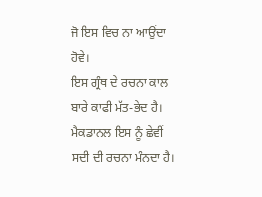ਜੋ ਇਸ ਵਿਚ ਨਾ ਆਉਂਦਾ ਹੋਵੇ।
ਇਸ ਗ੍ਰੰਥ ਦੇ ਰਚਨਾ ਕਾਲ ਬਾਰੇ ਕਾਫੀ ਮੱਤ-ਭੇਦ ਹੈ। ਮੈਕਡਾਨਲ ਇਸ ਨੂੰ ਛੇਵੀਂ ਸਦੀ ਦੀ ਰਚਨਾ ਮੰਨਦਾ ਹੈ।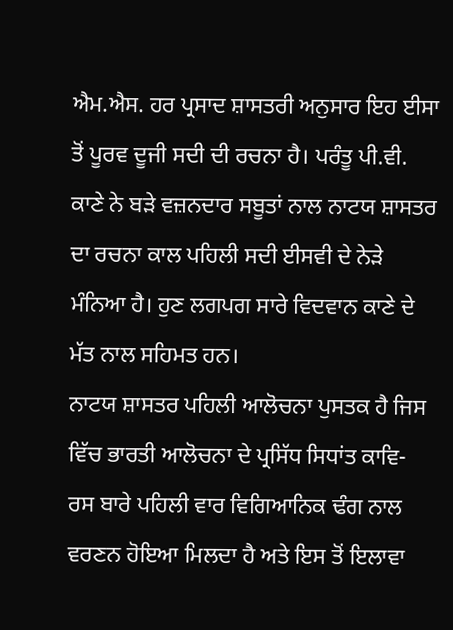ਐਮ.ਐਸ. ਹਰ ਪ੍ਰਸਾਦ ਸ਼ਾਸਤਰੀ ਅਨੁਸਾਰ ਇਹ ਈਸਾ ਤੋਂ ਪੂਰਵ ਦੂਜੀ ਸਦੀ ਦੀ ਰਚਨਾ ਹੈ। ਪਰੰਤੂ ਪੀ.ਵੀ. ਕਾਣੇ ਨੇ ਬੜੇ ਵਜ਼ਨਦਾਰ ਸਬੂਤਾਂ ਨਾਲ ਨਾਟਯ ਸ਼ਾਸਤਰ ਦਾ ਰਚਨਾ ਕਾਲ ਪਹਿਲੀ ਸਦੀ ਈਸਵੀ ਦੇ ਨੇੜੇ ਮੰਨਿਆ ਹੈ। ਹੁਣ ਲਗਪਗ ਸਾਰੇ ਵਿਦਵਾਨ ਕਾਣੇ ਦੇ ਮੱਤ ਨਾਲ ਸਹਿਮਤ ਹਨ।
ਨਾਟਯ ਸ਼ਾਸਤਰ ਪਹਿਲੀ ਆਲੋਚਨਾ ਪੁਸਤਕ ਹੈ ਜਿਸ ਵਿੱਚ ਭਾਰਤੀ ਆਲੋਚਨਾ ਦੇ ਪ੍ਰਸਿੱਧ ਸਿਧਾਂਤ ਕਾਵਿ- ਰਸ ਬਾਰੇ ਪਹਿਲੀ ਵਾਰ ਵਿਗਿਆਨਿਕ ਢੰਗ ਨਾਲ ਵਰਣਨ ਹੋਇਆ ਮਿਲਦਾ ਹੈ ਅਤੇ ਇਸ ਤੋਂ ਇਲਾਵਾ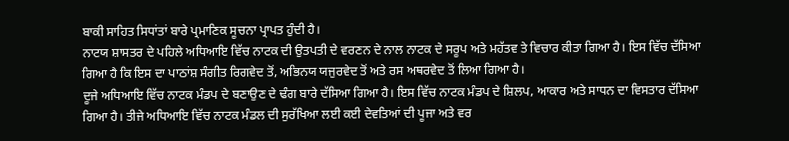ਬਾਕੀ ਸਾਹਿਤ ਸਿਧਾਂਤਾਂ ਬਾਰੇ ਪ੍ਰਮਾਣਿਕ ਸੂਚਨਾ ਪ੍ਰਾਪਤ ਹੁੰਦੀ ਹੈ।
ਨਾਟਯ ਸ਼ਾਸਤਰ ਦੇ ਪਹਿਲੇ ਅਧਿਆਇ ਵਿੱਚ ਨਾਟਕ ਦੀ ਉਤਪਤੀ ਦੇ ਵਰਣਨ ਦੇ ਨਾਲ ਨਾਟਕ ਦੇ ਸਰੂਪ ਅਤੇ ਮਹੱਤਵ ਤੇ ਵਿਚਾਰ ਕੀਤਾ ਗਿਆ ਹੈ। ਇਸ ਵਿੱਚ ਦੱਸਿਆ ਗਿਆ ਹੈ ਕਿ ਇਸ ਦਾ ਪਾਠਾਂਸ਼ ਸੰਗੀਤ ਰਿਗਵੇਦ ਤੋਂ, ਅਭਿਨਯ ਯਜੁਰਵੇਦ ਤੋਂ ਅਤੇ ਰਸ ਅਥਰਵੇਦ ਤੋਂ ਲਿਆ ਗਿਆ ਹੈ।
ਦੂਜੇ ਅਧਿਆਇ ਵਿੱਚ ਨਾਟਕ ਮੰਡਪ ਦੇ ਬਣਾਉਣ ਦੇ ਢੰਗ ਬਾਰੇ ਦੱਸਿਆ ਗਿਆ ਹੈ। ਇਸ ਵਿੱਚ ਨਾਟਕ ਮੰਡਪ ਦੇ ਸ਼ਿਲਪ, ਆਕਾਰ ਅਤੇ ਸਾਧਨ ਦਾ ਵਿਸਤਾਰ ਦੱਸਿਆ ਗਿਆ ਹੈ। ਤੀਜੇ ਅਧਿਆਇ ਵਿੱਚ ਨਾਟਕ ਮੰਡਲ ਦੀ ਸੁਰੱਖਿਆ ਲਈ ਕਈ ਦੇਵਤਿਆਂ ਦੀ ਪੂਜਾ ਅਤੇ ਵਰ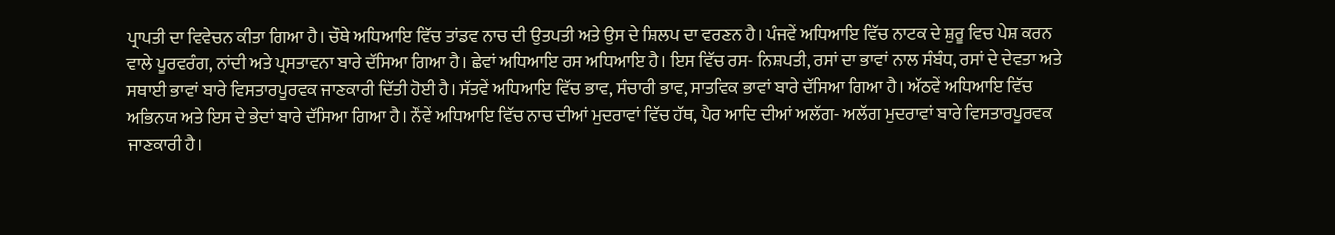ਪ੍ਰਾਪਤੀ ਦਾ ਵਿਵੇਚਨ ਕੀਤਾ ਗਿਆ ਹੈ। ਚੌਥੇ ਅਧਿਆਇ ਵਿੱਚ ਤਾਂਡਵ ਨਾਚ ਦੀ ਉਤਪਤੀ ਅਤੇ ਉਸ ਦੇ ਸ਼ਿਲਪ ਦਾ ਵਰਣਨ ਹੈ। ਪੰਜਵੇਂ ਅਧਿਆਇ ਵਿੱਚ ਨਾਟਕ ਦੇ ਸ਼ੁਰੂ ਵਿਚ ਪੇਸ਼ ਕਰਨ ਵਾਲੇ ਪੂਰਵਰੰਗ, ਨਾਂਦੀ ਅਤੇ ਪ੍ਰਸਤਾਵਨਾ ਬਾਰੇ ਦੱਸਿਆ ਗਿਆ ਹੈ। ਛੇਵਾਂ ਅਧਿਆਇ ਰਸ ਅਧਿਆਇ ਹੈ। ਇਸ ਵਿੱਚ ਰਸ- ਨਿਸ਼ਪਤੀ, ਰਸਾਂ ਦਾ ਭਾਵਾਂ ਨਾਲ ਸੰਬੰਧ, ਰਸਾਂ ਦੇ ਦੇਵਤਾ ਅਤੇ ਸਥਾਈ ਭਾਵਾਂ ਬਾਰੇ ਵਿਸਤਾਰਪੂਰਵਕ ਜਾਣਕਾਰੀ ਦਿੱਤੀ ਹੋਈ ਹੈ। ਸੱਤਵੇਂ ਅਧਿਆਇ ਵਿੱਚ ਭਾਵ, ਸੰਚਾਰੀ ਭਾਵ, ਸਾਤਵਿਕ ਭਾਵਾਂ ਬਾਰੇ ਦੱਸਿਆ ਗਿਆ ਹੈ। ਅੱਠਵੇਂ ਅਧਿਆਇ ਵਿੱਚ ਅਭਿਨਯ ਅਤੇ ਇਸ ਦੇ ਭੇਦਾਂ ਬਾਰੇ ਦੱਸਿਆ ਗਿਆ ਹੈ। ਨੌਂਵੇਂ ਅਧਿਆਇ ਵਿੱਚ ਨਾਚ ਦੀਆਂ ਮੁਦਰਾਵਾਂ ਵਿੱਚ ਹੱਥ, ਪੈਰ ਆਦਿ ਦੀਆਂ ਅਲੱਗ- ਅਲੱਗ ਮੁਦਰਾਵਾਂ ਬਾਰੇ ਵਿਸਤਾਰਪੂਰਵਕ ਜਾਣਕਾਰੀ ਹੈ।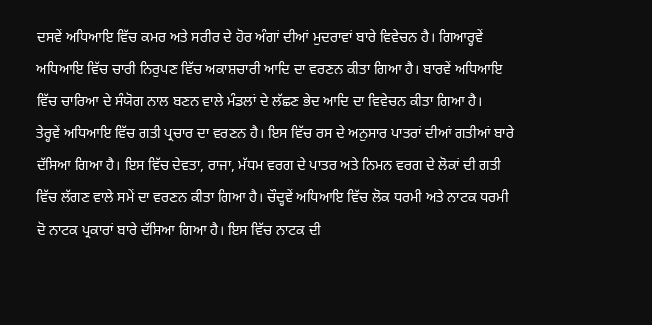ਦਸਵੇਂ ਅਧਿਆਇ ਵਿੱਚ ਕਮਰ ਅਤੇ ਸਰੀਰ ਦੇ ਹੋਰ ਅੰਗਾਂ ਦੀਆਂ ਮੁਦਰਾਵਾਂ ਬਾਰੇ ਵਿਵੇਚਨ ਹੈ। ਗਿਆਰ੍ਹਵੇਂ ਅਧਿਆਇ ਵਿੱਚ ਚਾਰੀ ਨਿਰੁਪਣ ਵਿੱਚ ਅਕਾਸ਼ਚਾਰੀ ਆਦਿ ਦਾ ਵਰਣਨ ਕੀਤਾ ਗਿਆ ਹੈ। ਬਾਰਵੇਂ ਅਧਿਆਇ ਵਿੱਚ ਚਾਰਿਆ ਦੇ ਸੰਯੋਗ ਨਾਲ ਬਣਨ ਵਾਲੇ ਮੰਡਲਾਂ ਦੇ ਲੱਛਣ ਭੇਦ ਆਦਿ ਦਾ ਵਿਵੇਚਨ ਕੀਤਾ ਗਿਆ ਹੈ।
ਤੇਰ੍ਹਵੇਂ ਅਧਿਆਇ ਵਿੱਚ ਗਤੀ ਪ੍ਰਚਾਰ ਦਾ ਵਰਣਨ ਹੈ। ਇਸ ਵਿੱਚ ਰਸ ਦੇ ਅਨੁਸਾਰ ਪਾਤਰਾਂ ਦੀਆਂ ਗਤੀਆਂ ਬਾਰੇ ਦੱਸਿਆ ਗਿਆ ਹੈ। ਇਸ ਵਿੱਚ ਦੇਵਤਾ, ਰਾਜਾ, ਮੱਧਮ ਵਰਗ ਦੇ ਪਾਤਰ ਅਤੇ ਨਿਮਨ ਵਰਗ ਦੇ ਲੋਕਾਂ ਦੀ ਗਤੀ ਵਿੱਚ ਲੱਗਣ ਵਾਲੇ ਸਮੇਂ ਦਾ ਵਰਣਨ ਕੀਤਾ ਗਿਆ ਹੈ। ਚੌਦ੍ਹਵੇਂ ਅਧਿਆਇ ਵਿੱਚ ਲੋਕ ਧਰਮੀ ਅਤੇ ਨਾਟਕ ਧਰਮੀ ਦੋ ਨਾਟਕ ਪ੍ਰਕਾਰਾਂ ਬਾਰੇ ਦੱਸਿਆ ਗਿਆ ਹੈ। ਇਸ ਵਿੱਚ ਨਾਟਕ ਦੀ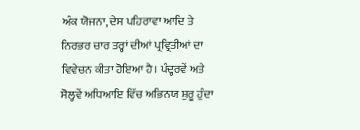ਅੰਕ ਯੋਜਨਾ, ਦੇਸ ਪਹਿਰਾਵਾ ਆਦਿ ਤੇ ਨਿਰਭਰ ਚਾਰ ਤਰ੍ਹਾਂ ਦੀਆਂ ਪ੍ਰਵ੍ਰਿਤੀਆਂ ਦਾ ਵਿਵੇਚਨ ਕੀਤਾ ਹੋਇਆ ਹੈ। ਪੰਦ੍ਹਰਵੇਂ ਅਤੇ ਸੋਲ੍ਹਵੇਂ ਅਧਿਆਇ ਵਿੱਚ ਅਭਿਨਯ ਸ਼ੁਰੂ ਹੁੰਦਾ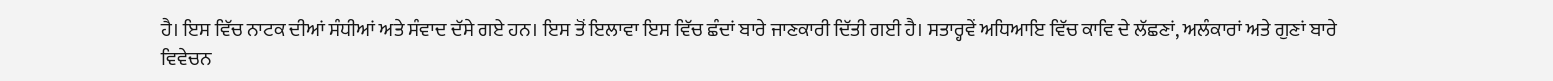ਹੈ। ਇਸ ਵਿੱਚ ਨਾਟਕ ਦੀਆਂ ਸੰਧੀਆਂ ਅਤੇ ਸੰਵਾਦ ਦੱਸੇ ਗਏ ਹਨ। ਇਸ ਤੋਂ ਇਲਾਵਾ ਇਸ ਵਿੱਚ ਛੰਦਾਂ ਬਾਰੇ ਜਾਣਕਾਰੀ ਦਿੱਤੀ ਗਈ ਹੈ। ਸਤਾਰ੍ਹਵੇਂ ਅਧਿਆਇ ਵਿੱਚ ਕਾਵਿ ਦੇ ਲੱਛਣਾਂ, ਅਲੰਕਾਰਾਂ ਅਤੇ ਗੁਣਾਂ ਬਾਰੇ ਵਿਵੇਚਨ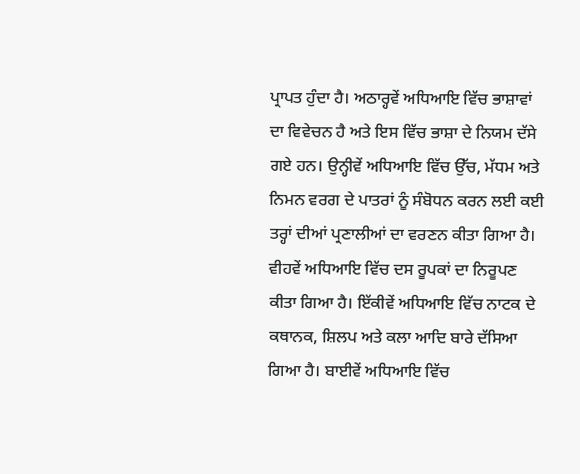ਪ੍ਰਾਪਤ ਹੁੰਦਾ ਹੈ। ਅਠਾਰ੍ਹਵੇਂ ਅਧਿਆਇ ਵਿੱਚ ਭਾਸ਼ਾਵਾਂ ਦਾ ਵਿਵੇਚਨ ਹੈ ਅਤੇ ਇਸ ਵਿੱਚ ਭਾਸ਼ਾ ਦੇ ਨਿਯਮ ਦੱਸੇ ਗਏ ਹਨ। ਉਨ੍ਹੀਵੇਂ ਅਧਿਆਇ ਵਿੱਚ ਉੱਚ, ਮੱਧਮ ਅਤੇ ਨਿਮਨ ਵਰਗ ਦੇ ਪਾਤਰਾਂ ਨੂੰ ਸੰਬੋਧਨ ਕਰਨ ਲਈ ਕਈ ਤਰ੍ਹਾਂ ਦੀਆਂ ਪ੍ਰਣਾਲੀਆਂ ਦਾ ਵਰਣਨ ਕੀਤਾ ਗਿਆ ਹੈ। ਵੀਹਵੇਂ ਅਧਿਆਇ ਵਿੱਚ ਦਸ ਰੂਪਕਾਂ ਦਾ ਨਿਰੂਪਣ ਕੀਤਾ ਗਿਆ ਹੈ। ਇੱਕੀਵੇਂ ਅਧਿਆਇ ਵਿੱਚ ਨਾਟਕ ਦੇ ਕਥਾਨਕ, ਸ਼ਿਲਪ ਅਤੇ ਕਲਾ ਆਦਿ ਬਾਰੇ ਦੱਸਿਆ ਗਿਆ ਹੈ। ਬਾਈਵੇਂ ਅਧਿਆਇ ਵਿੱਚ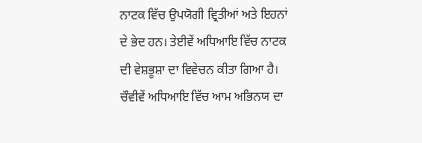ਨਾਟਕ ਵਿੱਚ ਉਪਯੋਗੀ ਵ੍ਰਿਤੀਆਂ ਅਤੇ ਇਹਨਾਂ ਦੇ ਭੇਦ ਹਨ। ਤੇਈਵੇਂ ਅਧਿਆਇ ਵਿੱਚ ਨਾਟਕ ਦੀ ਵੇਸ਼ਭੂਸ਼ਾ ਦਾ ਵਿਵੇਚਨ ਕੀਤਾ ਗਿਆ ਹੈ। ਚੌਵੀਵੇਂ ਅਧਿਆਇ ਵਿੱਚ ਆਮ ਅਭਿਨਯ ਦਾ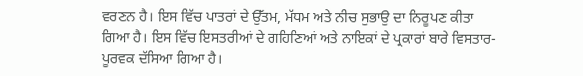ਵਰਣਨ ਹੈ। ਇਸ ਵਿੱਚ ਪਾਤਰਾਂ ਦੇ ਉੱਤਮ, ਮੱਧਮ ਅਤੇ ਨੀਚ ਸੁਭਾਉ ਦਾ ਨਿਰੂਪਣ ਕੀਤਾ ਗਿਆ ਹੈ। ਇਸ ਵਿੱਚ ਇਸਤਰੀਆਂ ਦੇ ਗਹਿਣਿਆਂ ਅਤੇ ਨਾਇਕਾਂ ਦੇ ਪ੍ਰਕਾਰਾਂ ਬਾਰੇ ਵਿਸਤਾਰ- ਪੂਰਵਕ ਦੱਸਿਆ ਗਿਆ ਹੈ।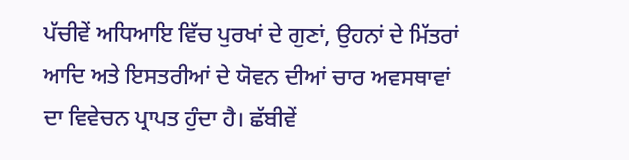ਪੱਚੀਵੇਂ ਅਧਿਆਇ ਵਿੱਚ ਪੁਰਖਾਂ ਦੇ ਗੁਣਾਂ, ਉਹਨਾਂ ਦੇ ਮਿੱਤਰਾਂ ਆਦਿ ਅਤੇ ਇਸਤਰੀਆਂ ਦੇ ਯੋਵਨ ਦੀਆਂ ਚਾਰ ਅਵਸਥਾਵਾਂ ਦਾ ਵਿਵੇਚਨ ਪ੍ਰਾਪਤ ਹੁੰਦਾ ਹੈ। ਛੱਬੀਵੇਂ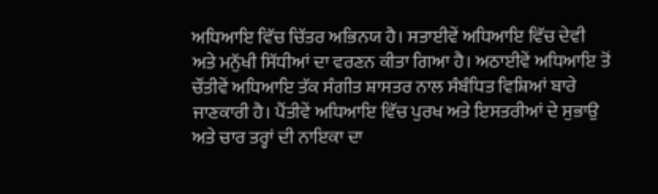ਅਧਿਆਇ ਵਿੱਚ ਚਿੱਤਰ ਅਭਿਨਯ ਹੈ। ਸਤਾਈਵੇਂ ਅਧਿਆਇ ਵਿੱਚ ਦੇਵੀ ਅਤੇ ਮਨੁੱਖੀ ਸਿੱਧੀਆਂ ਦਾ ਵਰਣਨ ਕੀਤਾ ਗਿਆ ਹੈ। ਅਠਾਈਵੇਂ ਅਧਿਆਇ ਤੋਂ ਚੌਂਤੀਵੇਂ ਅਧਿਆਇ ਤੱਕ ਸੰਗੀਤ ਸ਼ਾਸਤਰ ਨਾਲ ਸੰਬੰਧਿਤ ਵਿਸ਼ਿਆਂ ਬਾਰੇ ਜਾਣਕਾਰੀ ਹੈ। ਪੈਂਤੀਵੇਂ ਅਧਿਆਇ ਵਿੱਚ ਪੁਰਖ ਅਤੇ ਇਸਤਰੀਆਂ ਦੇ ਸੁਭਾਉ ਅਤੇ ਚਾਰ ਤਰ੍ਹਾਂ ਦੀ ਨਾਇਕਾ ਦਾ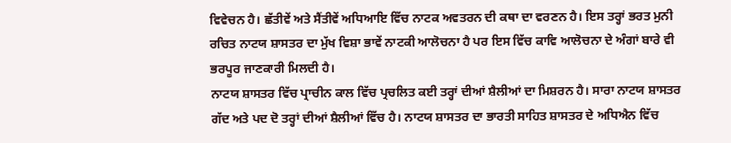ਵਿਵੇਚਨ ਹੈ। ਛੱਤੀਵੇਂ ਅਤੇ ਸੈਂਤੀਵੇਂ ਅਧਿਆਇ ਵਿੱਚ ਨਾਟਕ ਅਵਤਰਨ ਦੀ ਕਥਾ ਦਾ ਵਰਣਨ ਹੈ। ਇਸ ਤਰ੍ਹਾਂ ਭਰਤ ਮੁਨੀ ਰਚਿਤ ਨਾਟਯ ਸ਼ਾਸਤਰ ਦਾ ਮੁੱਖ ਵਿਸ਼ਾ ਭਾਵੇਂ ਨਾਟਕੀ ਆਲੋਚਨਾ ਹੈ ਪਰ ਇਸ ਵਿੱਚ ਕਾਵਿ ਆਲੋਚਨਾ ਦੇ ਅੰਗਾਂ ਬਾਰੇ ਵੀ ਭਰਪੂਰ ਜਾਣਕਾਰੀ ਮਿਲਦੀ ਹੈ।
ਨਾਟਯ ਸ਼ਾਸਤਰ ਵਿੱਚ ਪ੍ਰਾਚੀਨ ਕਾਲ ਵਿੱਚ ਪ੍ਰਚਲਿਤ ਕਈ ਤਰ੍ਹਾਂ ਦੀਆਂ ਸ਼ੈਲੀਆਂ ਦਾ ਮਿਸ਼ਰਨ ਹੈ। ਸਾਰਾ ਨਾਟਯ ਸ਼ਾਸਤਰ ਗੱਦ ਅਤੇ ਪਦ ਦੋ ਤਰ੍ਹਾਂ ਦੀਆਂ ਸ਼ੈਲੀਆਂ ਵਿੱਚ ਹੈ। ਨਾਟਯ ਸ਼ਾਸਤਰ ਦਾ ਭਾਰਤੀ ਸਾਹਿਤ ਸ਼ਾਸਤਰ ਦੇ ਅਧਿਐਨ ਵਿੱਚ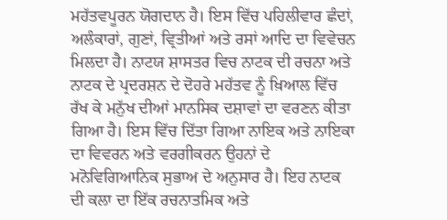ਮਹੱਤਵਪੂਰਨ ਯੋਗਦਾਨ ਹੈ। ਇਸ ਵਿੱਚ ਪਹਿਲੀਵਾਰ ਛੰਦਾਂ, ਅਲੰਕਾਰਾਂ, ਗੁਣਾਂ, ਵ੍ਰਿਤੀਆਂ ਅਤੇ ਰਸਾਂ ਆਦਿ ਦਾ ਵਿਵੇਚਨ ਮਿਲਦਾ ਹੈ। ਨਾਟਯ ਸ਼ਾਸਤਰ ਵਿਚ ਨਾਟਕ ਦੀ ਰਚਨਾ ਅਤੇ ਨਾਟਕ ਦੇ ਪ੍ਰਦਰਸ਼ਨ ਦੇ ਦੋਹਰੇ ਮਹੱਤਵ ਨੂੰ ਖ਼ਿਆਲ ਵਿੱਚ ਰੱਖ ਕੇ ਮਨੁੱਖ ਦੀਆਂ ਮਾਨਸਿਕ ਦਸ਼ਾਵਾਂ ਦਾ ਵਰਣਨ ਕੀਤਾ ਗਿਆ ਹੈ। ਇਸ ਵਿੱਚ ਦਿੱਤਾ ਗਿਆ ਨਾਇਕ ਅਤੇ ਨਾਇਕਾ ਦਾ ਵਿਵਰਨ ਅਤੇ ਵਰਗੀਕਰਨ ਉਹਨਾਂ ਦੇ ਮਨੋਵਿਗਿਆਨਿਕ ਸੁਭਾਅ ਦੇ ਅਨੁਸਾਰ ਹੈ। ਇਹ ਨਾਟਕ ਦੀ ਕਲਾ ਦਾ ਇੱਕ ਰਚਨਾਤਮਿਕ ਅਤੇ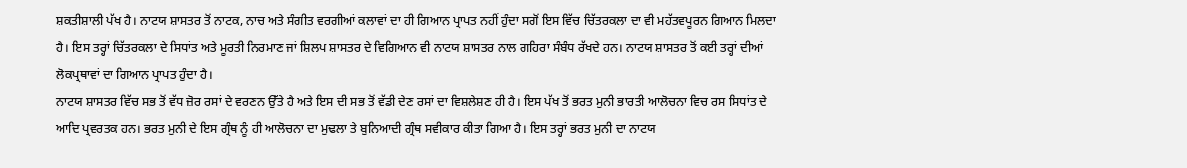ਸ਼ਕਤੀਸ਼ਾਲੀ ਪੱਖ ਹੈ। ਨਾਟਯ ਸ਼ਾਸਤਰ ਤੋਂ ਨਾਟਕ, ਨਾਚ ਅਤੇ ਸੰਗੀਤ ਵਰਗੀਆਂ ਕਲਾਵਾਂ ਦਾ ਹੀ ਗਿਆਨ ਪ੍ਰਾਪਤ ਨਹੀਂ ਹੁੰਦਾ ਸਗੋਂ ਇਸ ਵਿੱਚ ਚਿੱਤਰਕਲਾ ਦਾ ਵੀ ਮਹੱਤਵਪੂਰਨ ਗਿਆਨ ਮਿਲਦਾ ਹੈ। ਇਸ ਤਰ੍ਹਾਂ ਚਿੱਤਰਕਲਾ ਦੇ ਸਿਧਾਂਤ ਅਤੇ ਮੂਰਤੀ ਨਿਰਮਾਣ ਜਾਂ ਸ਼ਿਲਪ ਸ਼ਾਸਤਰ ਦੇ ਵਿਗਿਆਨ ਵੀ ਨਾਟਯ ਸ਼ਾਸਤਰ ਨਾਲ ਗਹਿਰਾ ਸੰਬੰਧ ਰੱਖਦੇ ਹਨ। ਨਾਟਯ ਸ਼ਾਸਤਰ ਤੋਂ ਕਈ ਤਰ੍ਹਾਂ ਦੀਆਂ ਲੋਕਪ੍ਰਥਾਵਾਂ ਦਾ ਗਿਆਨ ਪ੍ਰਾਪਤ ਹੁੰਦਾ ਹੈ।
ਨਾਟਯ ਸ਼ਾਸਤਰ ਵਿੱਚ ਸਭ ਤੋਂ ਵੱਧ ਜ਼ੋਰ ਰਸਾਂ ਦੇ ਵਰਣਨ ਉੱਤੇ ਹੈ ਅਤੇ ਇਸ ਦੀ ਸਭ ਤੋਂ ਵੱਡੀ ਦੇਣ ਰਸਾਂ ਦਾ ਵਿਸ਼ਲੇਸ਼ਣ ਹੀ ਹੈ। ਇਸ ਪੱਖ ਤੋਂ ਭਰਤ ਮੁਨੀ ਭਾਰਤੀ ਆਲੋਚਨਾ ਵਿਚ ਰਸ ਸਿਧਾਂਤ ਦੇ ਆਦਿ ਪ੍ਰਵਰਤਕ ਹਨ। ਭਰਤ ਮੁਨੀ ਦੇ ਇਸ ਗ੍ਰੰਥ ਨੂੰ ਹੀ ਆਲੋਚਨਾ ਦਾ ਮੁਢਲਾ ਤੇ ਬੁਨਿਆਦੀ ਗ੍ਰੰਥ ਸਵੀਕਾਰ ਕੀਤਾ ਗਿਆ ਹੈ। ਇਸ ਤਰ੍ਹਾਂ ਭਰਤ ਮੁਨੀ ਦਾ ਨਾਟਯ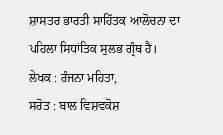ਸ਼ਾਸਤਰ ਭਾਰਤੀ ਸਾਹਿੱਤਕ ਆਲੋਚਨਾ ਦਾ ਪਹਿਲਾ ਸਿਧਾਂਤਿਕ ਸੁਲਭ ਗ੍ਰੰਥ ਹੈ।
ਲੇਖਕ : ਰੰਜਨਾ ਮਹਿਤਾ,
ਸਰੋਤ : ਬਾਲ ਵਿਸ਼ਵਕੋਸ਼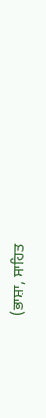(ਭਾਸ਼ਾ, ਸਾਹਿਤ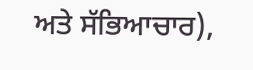ਅਤੇ ਸੱਭਿਆਚਾਰ),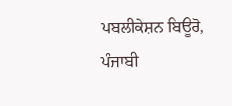ਪਬਲੀਕੇਸ਼ਨ ਬਿਊਰੋ, ਪੰਜਾਬੀ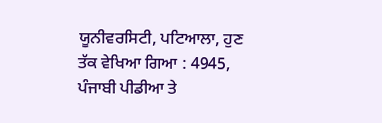ਯੂਨੀਵਰਸਿਟੀ, ਪਟਿਆਲਾ, ਹੁਣ ਤੱਕ ਵੇਖਿਆ ਗਿਆ : 4945, ਪੰਜਾਬੀ ਪੀਡੀਆ ਤੇ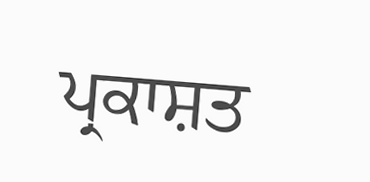ਪ੍ਰਕਾਸ਼ਤ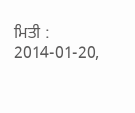ਮਿਤੀ : 2014-01-20,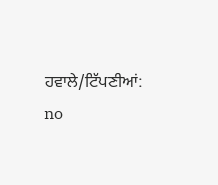ਹਵਾਲੇ/ਟਿੱਪਣੀਆਂ: no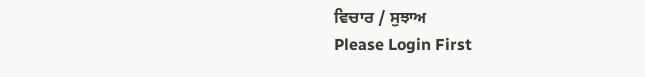ਵਿਚਾਰ / ਸੁਝਾਅ
Please Login First